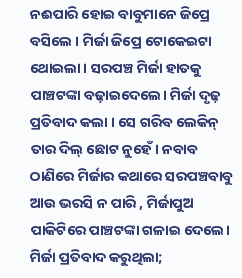ନଈପାରି ହୋଇ ବାବୁମାନେ ଜିପ୍ରେ ବସିଲେ । ମିର୍ଜା ଜିପ୍ରେ ଟୋକେଇଟା ଥୋଇଲା। ସରପଞ୍ଚ ମିର୍ଜା ହାତକୁ ପାଞ୍ଚଟଙ୍କା ବଢ଼ାଇଦେଲେ। ମିର୍ଜା ଦୃଢ଼ ପ୍ରତିବାଦ କଲା । ସେ ଗରିବ ଲେକିନ୍ ତାର ଦିଲ୍ ଛୋଟ ନୁହେଁ। ନବାବ ଠାଣିରେ ମିର୍ଜାର କଥାରେ ସରପଞ୍ଚବାବୁ ଆଉ ଭରସି ନ ପାରି , ମିର୍ଜାପୁଅ ପାକିଟିରେ ପାଞ୍ଚଟଙ୍କା ଗଳାଇ ଦେଲେ। ମିର୍ଜା ପ୍ରତିବାଦ କରୁଥିଲା;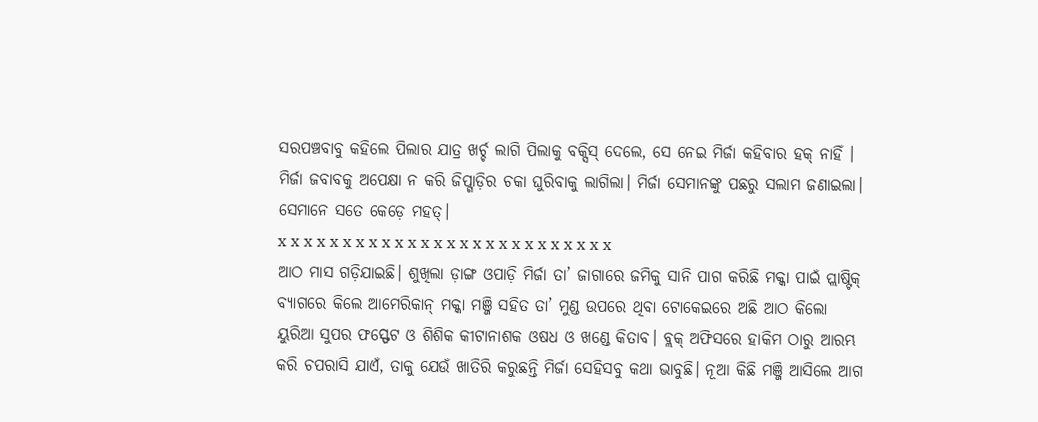ସରପଞ୍ଚବାବୁ କହିଲେ ପିଲାର ଯାତ୍ର ଖର୍ଚ୍ଚ ଲାଗି ପିଲାକୁ ବକ୍ସିସ୍ ଦେଲେ, ସେ ନେଇ ମିର୍ଜା କହିବାର ହକ୍ ନାହିଁ । ମିର୍ଜା ଜବାବକୁ ଅପେକ୍ଷା ନ କରି ଜିପ୍ଗାଡ଼ିର ଚକା ଘୁରିବାକୁ ଲାଗିଲା। ମିର୍ଜା ସେମାନଙ୍କୁ ପଛରୁ ସଲାମ ଜଣାଇଲା। ସେମାନେ ସତେ କେଡ଼େ ମହତ୍।
x x x x x x x x x x x x x x x x x x x x x x x x x x
ଆଠ ମାସ ଗଡ଼ିଯାଇଛି। ଶୁଖିଲା ଡ଼ାଙ୍ଗ ଓପାଡ଼ି ମିର୍ଜା ତା’ ଜାଗାରେ ଜମିକୁ ସାନି ପାଗ କରିଛି ମକ୍କା ପାଇଁ ପ୍ଲାଷ୍ଟିକ୍ ବ୍ୟାଗରେ କିଲେ ଆମେରିକାନ୍ ମକ୍କା ମଞ୍ଜି ସହିତ ତା’ ମୁଣ୍ଡ ଉପରେ ଥିବା ଟୋକେଇରେ ଅଛି ଆଠ କିଲୋ ୟୁରିଆ ସୁପର ଫସ୍ଫେଟ ଓ ଶିଶିକ କୀଟାନାଶକ ଓଷଧ ଓ ଖଣ୍ଡେ କିତାବ। ବ୍ଲକ୍ ଅଫିସରେ ହାକିମ ଠାରୁ ଆରମ୍ଭ କରି ଚପରାସି ଯାଏଁ, ତାକୁ ଯେଉଁ ଖାତିରି କରୁଛନ୍ତି ମିର୍ଜା ସେହିସବୁ କଥା ଭାବୁଛି। ନୂଆ କିଛି ମଞ୍ଜି ଆସିଲେ ଆଗ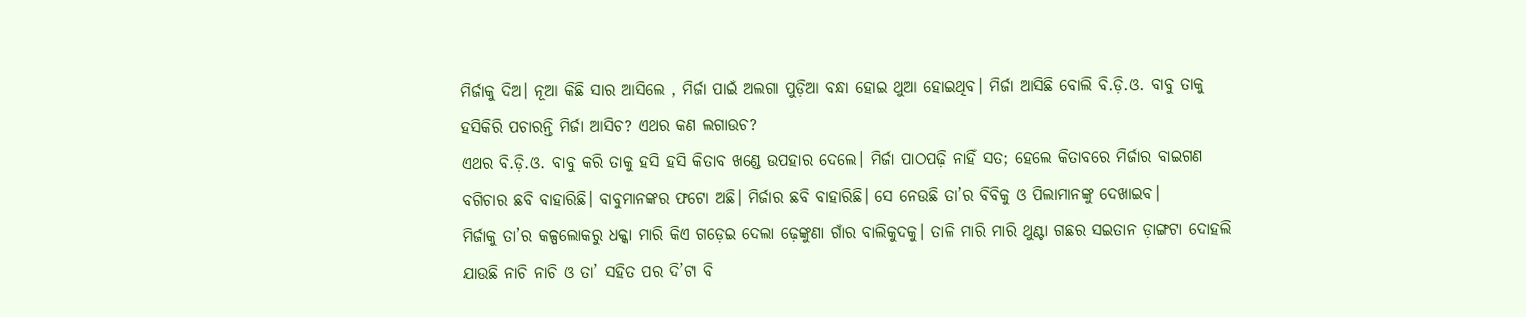ମିର୍ଜାକୁ ଦିଅ। ନୂଆ କିଛି ସାର ଆସିଲେ , ମିର୍ଜା ପାଇଁ ଅଲଗା ପୁଡ଼ିଆ ବନ୍ଧା ହୋଇ ଥୁଆ ହୋଇଥିବ। ମିର୍ଜା ଆସିଛି ବୋଲି ବି.ଡ଼ି.ଓ. ବାବୁ ତାକୁ ହସିକିରି ପଚାରନ୍ତି ମିର୍ଜା ଆସିଚ? ଏଥର କଣ ଲଗାଉଚ?
ଏଥର ବି.ଡ଼ି.ଓ. ବାବୁ କରି ତାକୁ ହସି ହସି କିତାବ ଖଣ୍ଡେ ଉପହାର ଦେଲେ। ମିର୍ଜା ପାଠପଢ଼ି ନାହିଁ ସତ; ହେଲେ କିତାବରେ ମିର୍ଜାର ବାଇଗଣ ବଗିଚାର ଛବି ବାହାରିଛି। ବାବୁମାନଙ୍କର ଫଟୋ ଅଛି। ମିର୍ଜାର ଛବି ବାହାରିଛି। ସେ ନେଉଛି ତା’ର ବିବିକୁ ଓ ପିଲାମାନଙ୍କୁ ଦେଖାଇବ।
ମିର୍ଜାକୁ ତା’ର କଳ୍ପଲୋକରୁ ଧକ୍କା ମାରି କିଏ ଗଡ଼େଇ ଦେଲା ଢ଼େଙ୍କୁଣା ଗାଁର ବାଲିକୁଦକୁ। ତାଳି ମାରି ମାରି ଥୁଣ୍ଟା ଗଛର ସଇତାନ ଡ଼ାଙ୍ଗଟା ଦୋହଲି ଯାଉଛି ନାଚି ନାଚି ଓ ତା’ ସହିତ ପର ଦି’ଟା ବି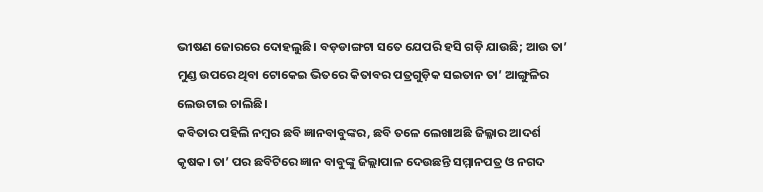ଭୀଷଣ ଜୋରରେ ଦୋହଲୁଛି। ବଡ଼ଡାଙ୍ଗଟା ସତେ ଯେପରି ହସି ଗଡ଼ି ଯାଉଛି; ଆଉ ତା’ ମୁଣ୍ଡ ଉପରେ ଥିବା ଟୋକେଇ ଭିତରେ କିତାବର ପତ୍ରଗୁଡ଼ିକ ସଇତାନ ତା’ ଆଙ୍ଗୁଳିର ଲେଉଟାଇ ଚାଲିଛି।
କବିତାର ପହିଲି ନମ୍ବର ଛବି ଜ୍ଞାନବାବୁଙ୍କର, ଛବି ତଳେ ଲେଖାଅଛି ଜିଲ୍ଳାର ଆଦର୍ଶ କୃଷକ। ତା’ ପର ଛବିଟିରେ ଜ୍ଞାନ ବାବୁଙ୍କୁ ଜିଲ୍ଲାପାଳ ଦେଉଛନ୍ତି ସମ୍ମାନପତ୍ର ଓ ନଗଦ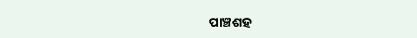ପାଞ୍ଚଶହ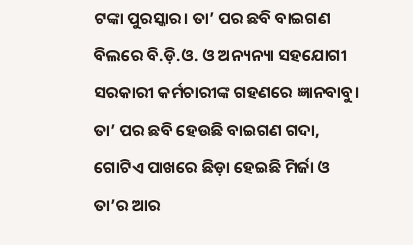ଟଙ୍କା ପୁରସ୍କାର। ତା’ ପର ଛବି ବାଇଗଣ ବିଲରେ ବି.ଡ଼ି.ଓ. ଓ ଅନ୍ୟନ୍ୟା ସହଯୋଗୀ ସରକାରୀ କର୍ମଚାରୀଙ୍କ ଗହଣରେ ଜ୍ଞାନବାବୁ। ତା’ ପର ଛବି ହେଉଛି ବାଇଗଣ ଗଦା, ଗୋଟିଏ ପାଖରେ ଛିଡ଼ା ହେଇଛି ମିର୍ଜା ଓ ତା’ର ଆର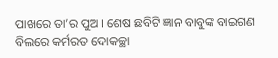ପାଖରେ ତା’ର ପୁଅ । ଶେଷ ଛବିଟି ଜ୍ଞାନ ବାବୁଙ୍କ ବାଇଗଣ ବିଲରେ କର୍ମରତ ଦୋକଚ୍ଛା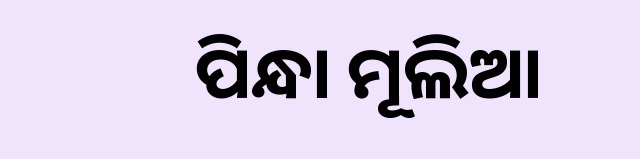ପିନ୍ଧା ମୂଲିଆ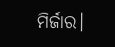ମିର୍ଜାର।